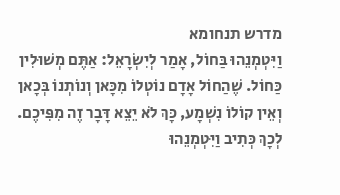מדרש תנחומא
וַיִּטְמְנֵהוּ בַּחוֹל, אָמַר לְיִשְׂרָאֵל: אַתֶּם מְשׁוּלִין כַּחוֹל. שֶׁהַחוֹל אָדָם נוֹטְלוֹ מִכָּאן וְנוֹתְנוֹ בְּכָאן וְאֵין קוֹלוֹ נִשְׁמָע, כָּךְ לֹא יֵצֵא דָּבָר זֶה מִפִּיכֶם. לְכָךְ כְּתִיב וַיִּטְמְנֵהוּ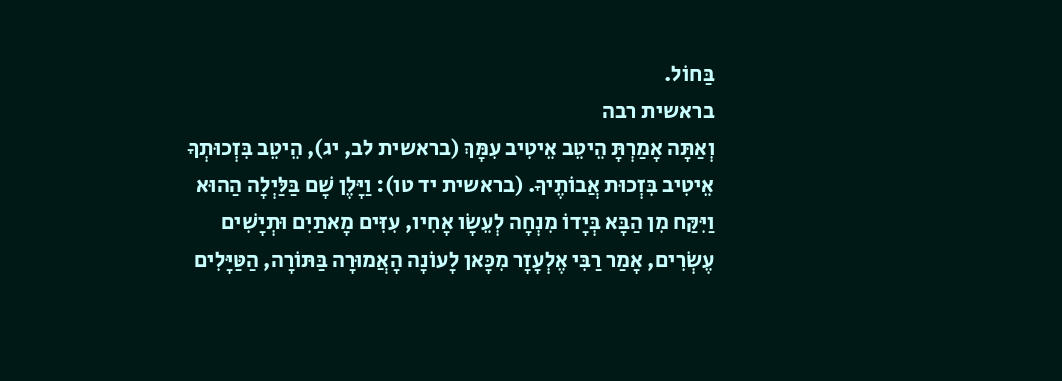בַּחוֹל.
בראשית רבה
וְאַתָּה אָמַרְתָּ הֵיטֵב אֵיטִיב עִמָּךְ (בראשית לב, יג), הֵיטֵב בִּזְכוּתְךָ אֵיטִיב בִּזְכוּת אֲבוֹתֶיךָ. (בראשית יד טו): וַיָּלֶן שָׁם בַּלַּיְלָה הַהוּא וַיִּקַּח מִן הַבָּא בְּיָדוֹ מִנְחָה לְעֵשָׂו אָחִיו, עִזִּים מָאתַיִם וּתְיָשִׁים עֶשְׂרִים, אָמַר רַבִּי אֶלְעָזָר מִכָּאן לָעוֹנָה הָאֲמוּרָה בַּתּוֹרָה, הַטַּיָּלִים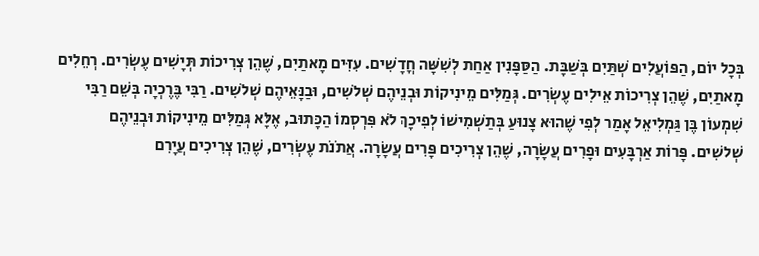בְּכָל יוֹם, הַפּוֹעֲלִים שְׁתַּיִם בְּשַׁבָּת. הַסַּפָּנִין אַחַת לְשִׁשָּׁה חֳדָשִׁים. עִזִּים מָאתַיִם, שֶׁהֵן צְרִיכוֹת תְּיָשִׁים עֶשְׂרִים. רְחֵלִים מָאתַיִם, שֶׁהֵן צְרִיכוֹת אֵילִים עֶשְׂרִים. גְּמַלִּים מֵינִיקוֹת וּבְנֵיהֶם שְׁלשִׁים, וּבַנָּאֵיהֶם שְׁלשִׁים. רַבִּי בֶּרֶכְיָה בְּשֵׁם רַבִּי שִׁמְעוֹן בֶּן גַּמְלִיאֵל אָמַר לְפִי שֶׁהוּא צָנוּעַ בְּתַשְׁמִישׁוֹ לְפִיכָךְ לֹא פִּרְסְמוֹ הַכָּתוּב, אֶלָּא גְּמַלִּים מֵינִיקוֹת וּבְנֵיהֶם שְׁלשִׁים. פָּרוֹת אַרְבָּעִים וּפָרִים עֲשָׂרָה, שֶׁהֵן צְרִיכִים פָּרִים עֲשָׂרָה. אֲתֹנֹת עֶשְׂרִים, שֶׁהֵן צְרִיכִים עֲיָרִם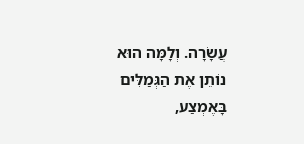עֲשָׂרָה. וְלָמָּה הוּא נוֹתֵן אֶת הַגְּמַלִּים בָּאֶמְצַע,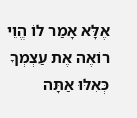אֶלָּא אָמַר לוֹ הֱוֵי רוֹאֶה אֶת עַצְמְךָ כְּאִלּוּ אַתָּה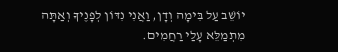יוֹשֵׁב עַל בִּימָה וְדָן, וַאֲנִי נִדּוֹן לְפָנֶיךָ וְאַתָּה מִתְמַלֵּא עָלַי רַחֲמִים.